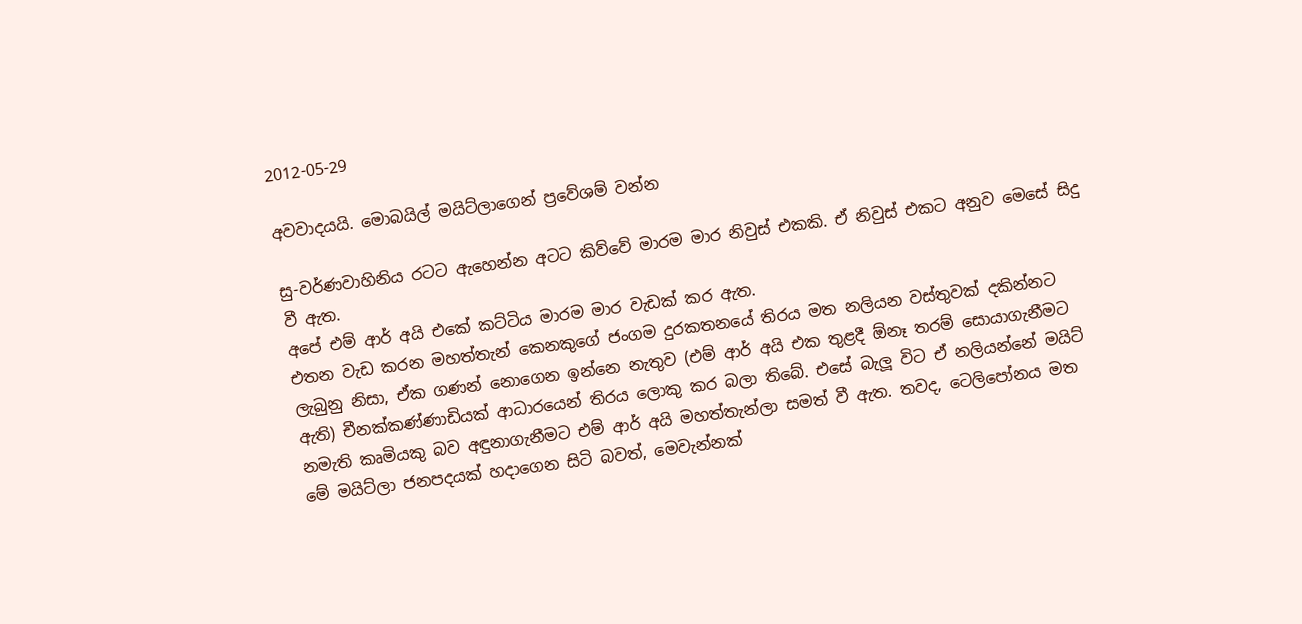2012-05-29

අවවාදයයි. මොබයිල් මයිට්ලාගෙන් ප්‍රවේශම් වන්න

සු-වර්ණවාහිනිය රටට ඇහෙන්න අටට කිව්වේ මාරම මාර නිවුස් එකකි. ඒ නිවුස් එකට අනුව මෙසේ සිදු වී ඇත.
අපේ එම් ආර් අයි එකේ කට්ටිය මාරම මාර වැඩක් කර ඇත.
එතන වැඩ කරන මහත්තැන් කෙනකුගේ ජංගම දුරකතනයේ තිරය මත නලියන වස්තුවක් දකින්නට ලැබුනු නිසා, ඒක ගණන් නොගෙන ඉන්නෙ නැතුව (එම් ආර් අයි එක තුළදී ඕනෑ තරම් සොයාගැනීමට ඇති) චීනක්කණ්ණාඩියක් ආධාරයෙන් තිරය ලොකු කර බලා තිබේ. එසේ බැලූ විට ඒ නලියන්නේ මයිට් නමැති කෘමියකු බව අඳුනාගැනීමට එම් ආර් අයි මහත්තැන්ලා සමත් වී ඇත. තවද, ටෙලිපෝනය මත මේ මයිට්ලා ජනපදයක් හදාගෙන සිටි බවත්, මෙවැන්නක්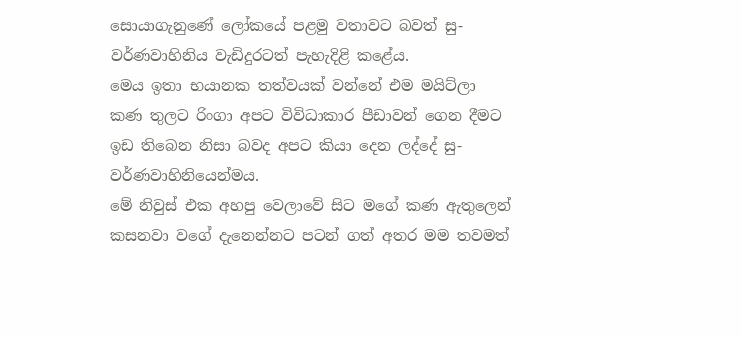සොයාගැනුණේ ලෝකයේ පළමු වතාවට බවත් සු-වර්ණවාහිනිය වැඩිදුරටත් පැහැදිළි කළේය.
මෙය ඉතා භයානක තත්වයක් වන්නේ එම මයිට්ලා කණ තුලට රිංගා අපට විවිධාකාර පීඩාවන් ගෙන දීමට ඉඩ තිබෙන නිසා බවද අපට කියා දෙන ලද්දේ සු-වර්ණවාහිනියෙන්මය.
මේ නිවුස් එක අහපු වෙලාවේ සිට මගේ කණ ඇතුලෙන් කසනවා වගේ දැනෙන්නට පටන් ගත් අතර මම තවමත්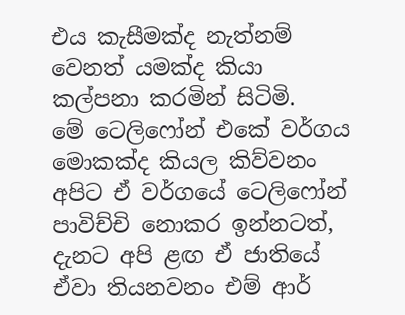එය කැසීමක්ද නැත්නම් වෙනත් යමක්ද කියා කල්පනා කරමින් සිටිමි.
මේ ටෙලිෆෝන් එකේ වර්ගය මොකක්ද කියල කිව්වනං අපිට ඒ වර්ගයේ ටෙලිෆෝන් පාවිච්චි නොකර ඉන්නටත්, දැනට අපි ළඟ ඒ ජාතියේ ඒවා තියනවනං එම් ආර්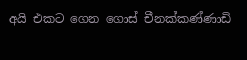අයි එකට ගෙන ගොස් චීනක්කණ්ණාඩි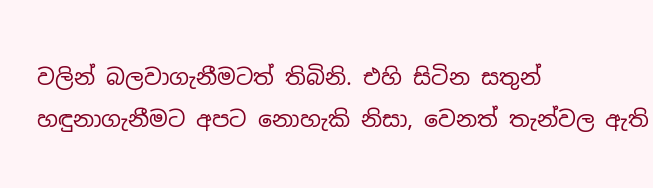වලින් බලවාගැනීමටත් තිබිනි. එහි සිටින සතුන් හඳුනාගැනීමට අපට නොහැකි නිසා, වෙනත් තැන්වල ඇති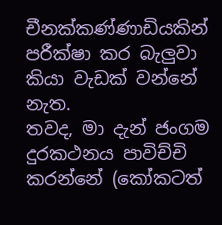චීනක්කණ්ණාඩියකින් පරීක්ෂා කර බැලුවා කියා වැඩක් වන්නේ නැත.
තවද, මා දැන් ජංගම දුරකථනය පාවිච්චි කරන්නේ (කෝකටත්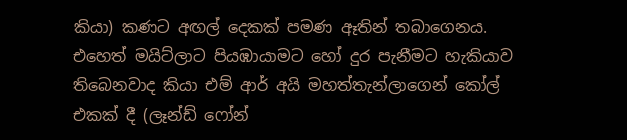කියා) කණට අඟල් දෙකක් පමණ ඈතින් තබාගෙනය. එහෙත් මයිට්ලාට පියඹායාමට හෝ දුර පැනීමට හැකියාව තිබෙනවාද කියා එම් ආර් අයි මහත්තැන්ලාගෙන් කෝල් එකක් දී (ලෑන්ඩ් ෆෝන්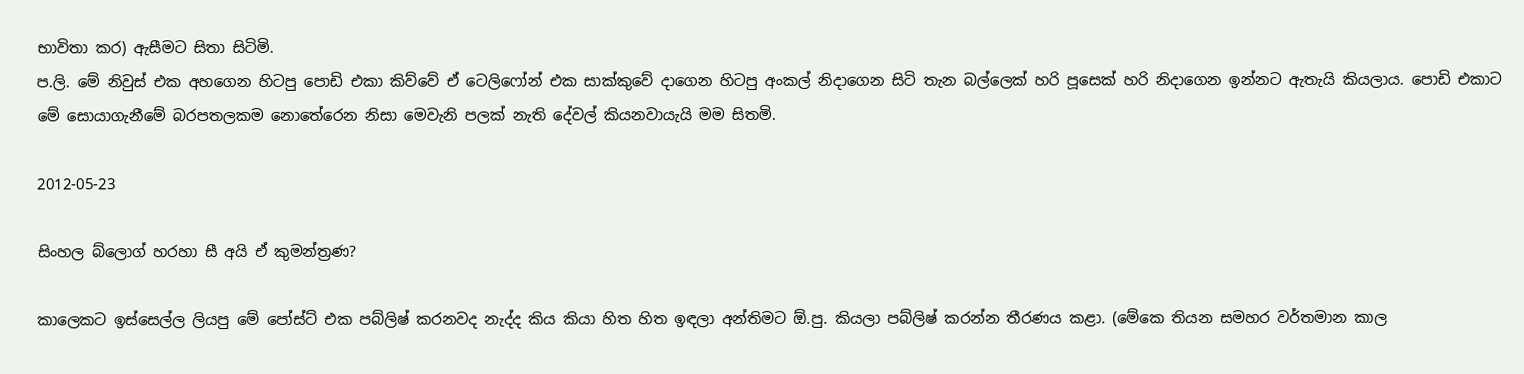භාවිතා කර) ඇසීමට සිතා සිටිමි.
ප.ලි. මේ නිවුස් එක අහගෙන හිටපු පොඩි එකා කිව්වේ ඒ ටෙලිෆෝන් එක සාක්කුවේ දාගෙන හිටපු අංකල් නිදාගෙන සිටි තැන බල්ලෙක් හරි පූසෙක් හරි නිදාගෙන ඉන්නට ඇතැයි කියලාය. පොඩි එකාට මේ සොයාගැනීමේ බරපතලකම නොතේරෙන නිසා මෙවැනි පලක් නැති දේවල් කියනවායැයි මම සිතමි.

2012-05-23

සිංහල බ්ලොග් හරහා සී අයි ඒ කුමන්ත්‍රණ?

කාලෙකට ඉස්සෙල්ල ලියපු මේ පෝස්ට් එක පබ්ලිෂ් කරනවද නැද්ද කිය කියා හිත හිත ඉඳලා අන්තිමට ඕ.පු. කියලා පබ්ලිෂ් කරන්න තීරණය කළා. (මේකෙ තියන සමහර වර්තමාන කාල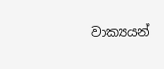වාක්‍යයන්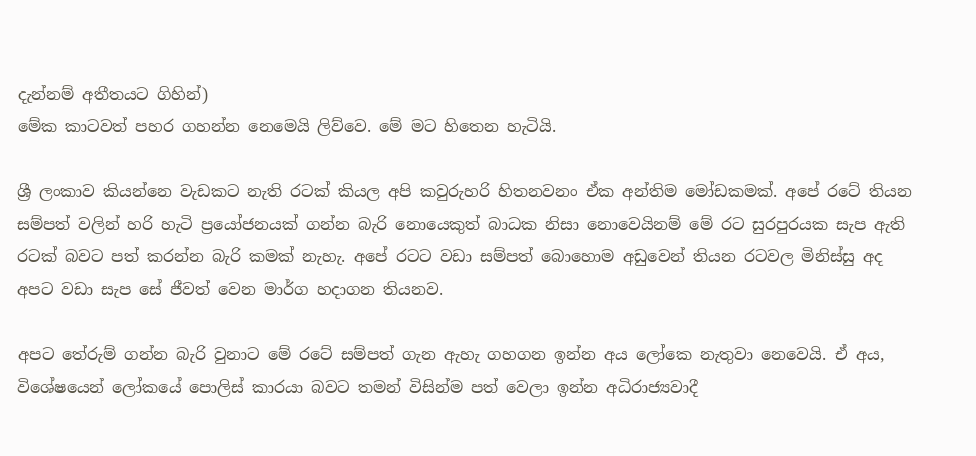දැන්නම් අතීතයට ගිහින්)
මේක කාටවත් පහර ගහන්න නෙමෙයි ලිව්වෙ. මේ මට හිතෙන හැටියි.

ශ්‍රී ලංකාව කියන්නෙ වැඩකට නැති රටක් කියල අපි කවුරුහරි හිතනවනං ඒක අන්තිම මෝඩකමක්. අපේ රටේ තියන සම්පත් වලින් හරි හැටි ප්‍රයෝජනයක් ගන්න බැරි නොයෙකුත් බාධක නිසා නොවෙයිනම් මේ රට සුරපුරයක සැප ඇති රටක් බවට පත් කරන්න බැරි කමක් නැහැ. අපේ රටට වඩා සම්පත් බොහොම අඩුවෙන් තියන රටවල මිනිස්සු අද අපට වඩා සැප සේ ජීවත් වෙන මාර්ග හදාගන තියනව.

අපට තේරුම් ගන්න බැරි වුනාට මේ රටේ සම්පත් ගැන ඇහැ ගහගන ඉන්න අය ලෝකෙ නැතුවා නෙවෙයි. ඒ අය, විශේෂයෙන් ලෝකයේ පොලිස් කාරයා බවට තමන් විසින්ම පත් වෙලා ඉන්න අධිරාජ්‍යවාදී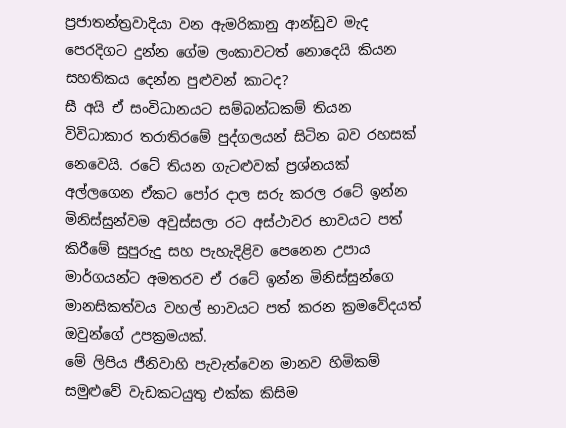ප්‍රජාතන්ත්‍රවාදියා වන ඇමරිකානු ආන්ඩුව මැද පෙරදිගට දුන්න ගේම ලංකාවටත් නොදෙයි කියන සහතිකය දෙන්න පුළුවන් කාටද?
සී අයි ඒ සංවිධානයට සම්බන්ධකම් තියන විවිධාකාර තරාතිරමේ පුද්ගලයන් සිටින බව රහසක් නෙවෙයි. රටේ තියන ගැටළුවක් ප්‍රශ්නයක් අල්ලගෙන ඒකට පෝර දාල සරු කරල රටේ ඉන්න මිනිස්සුන්වම අවුස්සලා රට අස්ථාවර භාවයට පත් කිරීමේ සුපුරුදු සහ පැහැදිළිව පෙනෙන උපාය මාර්ගයන්ට අමතරව ඒ රටේ ඉන්න මිනිස්සුන්ගෙ මානසිකත්වය වහල් භාවයට පත් කරන ක්‍රමවේදයත් ඔවුන්ගේ උපක්‍රමයක්.
මේ ලිපිය ජීනිවාහි පැවැත්වෙන මානව හිමිකම් සමුළුවේ වැඩකටයුතු එක්ක කිසිම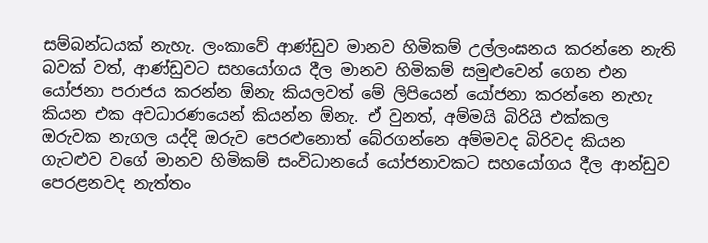සම්බන්ධයක් නැහැ. ලංකාවේ ආණ්ඩුව මානව හිමිකම් උල්ලංඝනය කරන්නෙ නැති බවක් වත්, ආණ්ඩුවට සහ‍යෝගය දීල මානව හිමිකම් සමුළුවෙන් ගෙන එන යෝජනා පරාජය කරන්න ඕනැ කියලවත් මේ ලිපියෙන් යෝජනා කරන්නෙ නැහැ කියන එක අවධාරණයෙන් කියන්න ඕනැ. ඒ වුනත්, අම්මයි බිරියි එක්කල ඔරුවක නැගල යද්දි ඔරුව පෙරළුනොත් බේරගන්නෙ අම්මවද බිරිවද කියන ගැටළුව වගේ මානව හිමිකම් සංවිධානයේ යෝජනාවකට සහයෝගය දීල ආන්ඩුව පෙරළනවද නැත්තං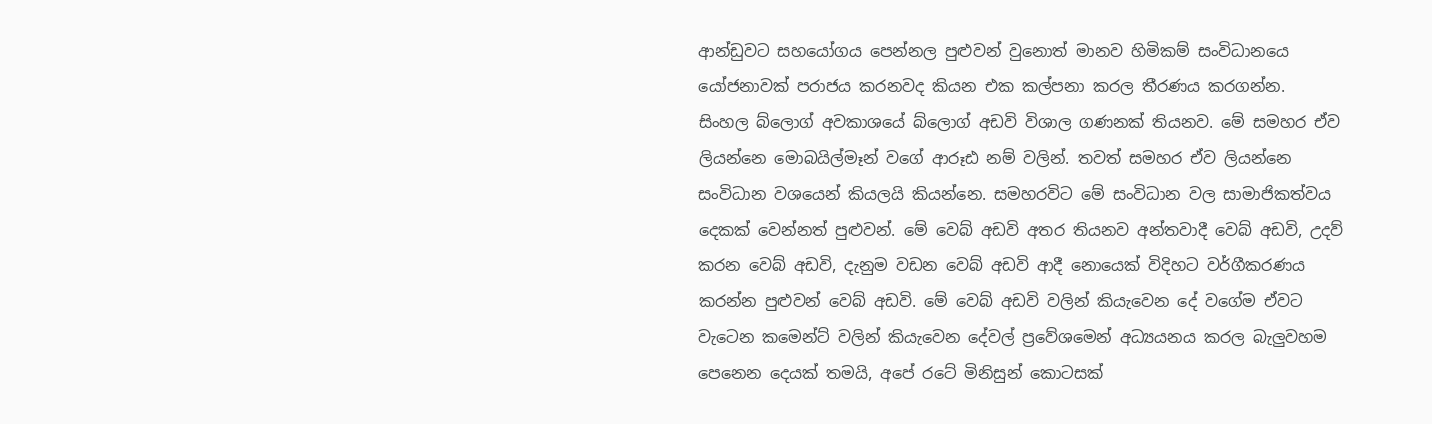ආන්ඩුවට සහයෝගය පෙන්නල පුළුවන් වුනොත් මානව හිමිකම් සංවිධානයෙ යෝජනාවක් පරාජය කරනවද කියන එක කල්පනා කරල තීරණය කරගන්න.
සිංහල බ්ලොග් අවකාශයේ බ්ලොග් අඩවි විශාල ගණනක් තියනව. මේ සමහර ඒව ලියන්නෙ මොබයිල්මෑන් වගේ ආරූඪ නම් වලින්. තවත් සමහර ඒව ලියන්නෙ සංවිධාන වශයෙන් කියලයි කියන්නෙ. සමහරවිට මේ සංවිධාන වල සාමාජිකත්වය දෙකක් වෙන්නත් පුළුවන්. මේ වෙබ් අඩවි අතර තියනව අන්තවාදී වෙබ් අඩවි, උදව් කරන වෙබ් අඩවි, දැනුම වඩන වෙබ් අඩවි ආදී නොයෙක් විදිහට වර්ගීකරණය කරන්න පුළුවන් වෙබ් අඩවි. මේ වෙබ් අඩවි වලින් කියැවෙන දේ වගේම ඒවට වැටෙන කමෙන්ට් වලින් කියැවෙන දේවල් ප්‍රවේශමෙන් අධ්‍යයනය කරල බැලුවහම පෙනෙන දෙයක් තමයි, අපේ රටේ මිනිසුන් කොටසක්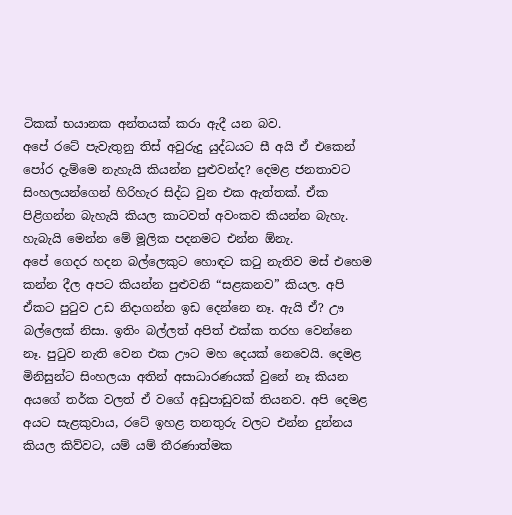ටිකක් භයානක අන්තයක් කරා ඇදී යන බව.
අපේ රටේ පැවැතුනු තිස් අවුරුදු යුද්ධයට සී අයි ඒ එකෙන් පෝර දැම්මෙ නැහැයි කියන්න පුළුවන්ද? දෙමළ ජනතාවට සිංහලයන්ගෙන් හිරිහැර සිද්ධ වුන එක ඇත්තක්. ඒක පිළිගන්න බැහැයි කියල කාටවත් අවංකව කියන්න බැහැ. හැබැයි මෙන්න මේ මූලික පදනමට එන්න ඕනැ.
අපේ ගෙදර හදන බල්ලෙකුට හොඳට කටු නැතිව මස් එහෙම කන්න දීල අපට කියන්න පුළුවනි “සළකනව” කියල. අපි ඒකට පුටුව උඩ නිදාගන්න ඉඩ දෙන්නෙ නෑ. ඇයි ඒ? ඌ බල්ලෙක් නිසා. ඉතිං බල්ලත් අපිත් එක්ක තරහ වෙන්නෙ නෑ. පුටුව නැති වෙන එක ඌට මහ දෙයක් නෙවෙයි. දෙමළ මිනිසුන්ට සිංහලයා අතින් අසාධාරණයක් වුනේ නෑ කියන අයගේ තර්ක වලත් ඒ වගේ අඩුපාඩුවක් තියනව. අපි දෙමළ අයට සැළකුවාය, රටේ ඉහළ තනතුරු වලට එන්න දුන්නය කියල කිව්වට, යම් යම් තීරණාත්මක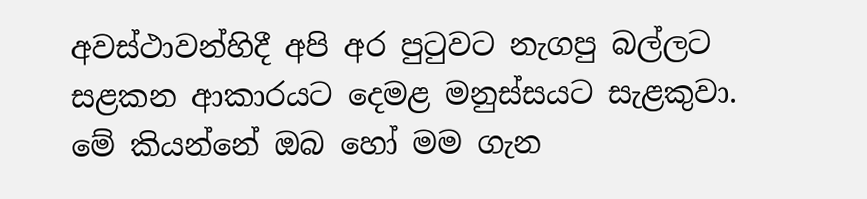අවස්ථාවන්හිදී අපි අර පුටුවට නැගපු බල්ලට සළකන ආකාරයට දෙමළ මනුස්සයට සැළකුවා. මේ කියන්නේ ඔබ හෝ මම ගැන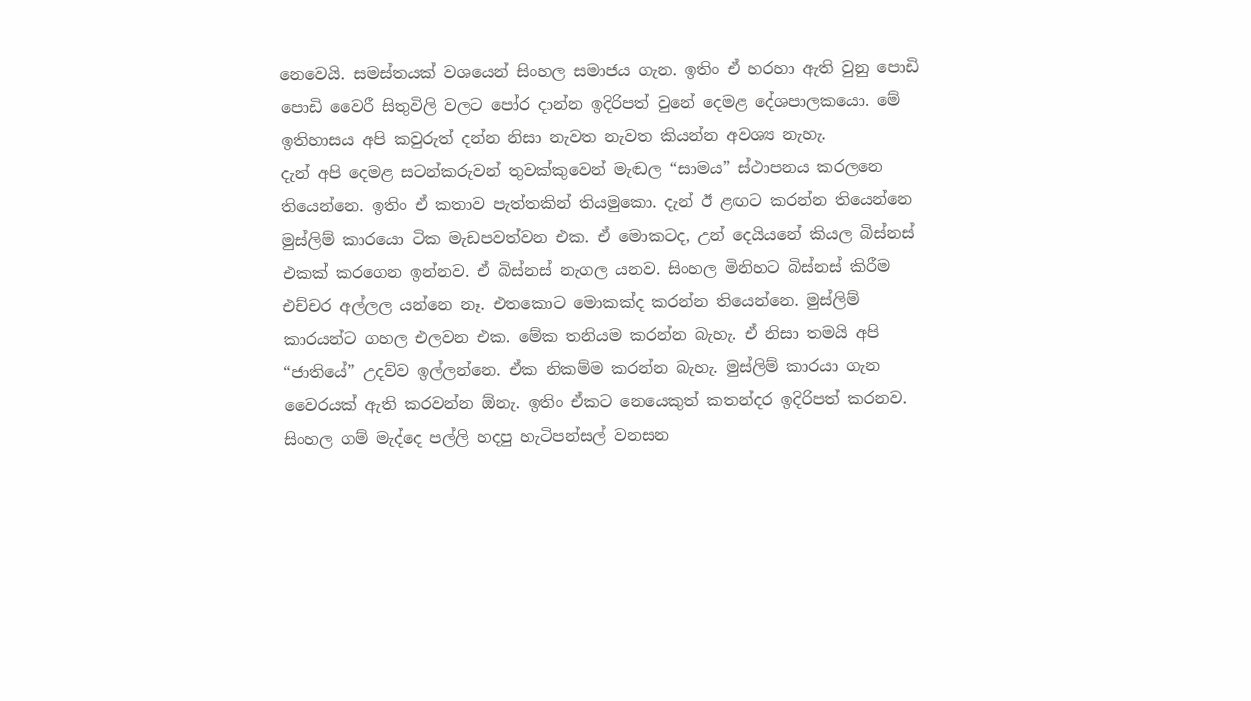නෙවෙයි. සමස්තයක් වශයෙන් සිංහල සමාජය ගැන. ඉතිං ඒ හරහා ඇති වුනු පොඩි පොඩි වෛරී සිතුවිලි වලට පෝර දාන්න ඉදිරිපත් වුනේ දෙමළ දේශපාලකයො. මේ ඉතිහාසය අපි කවුරුත් දන්න නිසා නැවත නැවත කියන්න අවශ්‍ය නැහැ.
දැන් අපි දෙමළ සටන්කරුවන් තුවක්කුවෙන් මැඬල “සාමය” ස්ථාපනය කරලනෙ තියෙන්නෙ. ඉතිං ඒ කතාව පැත්තකින් තියමුකො. දැන් ඊ ළඟට කරන්න තියෙන්නෙ මුස්ලිම් කාරයො ටික මැඩපවත්වන එක. ඒ මොකටද, උන් දෙයියනේ කියල බිස්නස් එකක් කරගෙන ඉන්නව. ඒ බිස්නස් නැගල යනව. සිංහල මිනිහට බිස්නස් කිරීම එච්චර අල්ලල යන්නෙ නෑ. එතකොට මොකක්ද කරන්න තියෙන්නෙ. මුස්ලිම් කාරයන්ට ගහල එලවන එක. මේක තනියම කරන්න බැහැ. ඒ නිසා තමයි අපි “ජාතියේ” උදව්ව ඉල්ලන්නෙ. ඒක නිකම්ම කරන්න බැහැ. මුස්ලිම් කාරයා ගැන වෛරයක් ඇති කරවන්න ඕනැ. ඉතිං ඒකට නෙයෙකුත් කතන්දර ඉදිරිපත් කරනව. සිංහල ගම් මැද්දෙ පල්ලි හදපු හැටිපන්සල් වනසන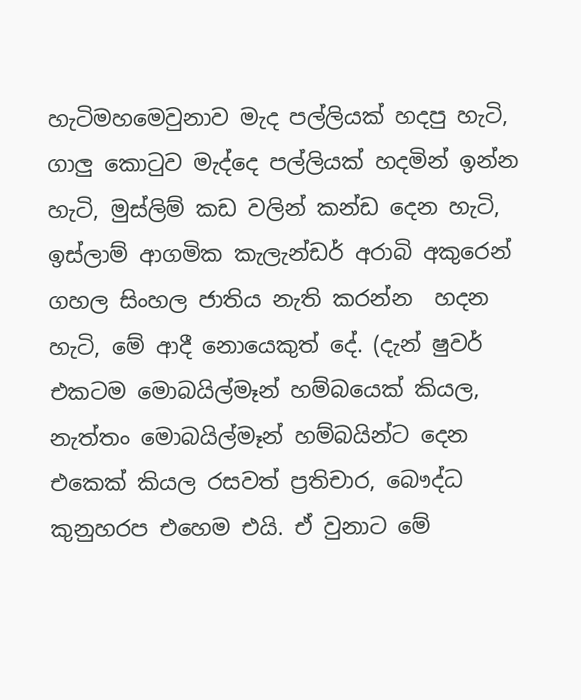හැටිමහමෙවුනාව මැද පල්ලියක් හදපු හැටි, ගාලු කොටුව මැද්දෙ පල්ලියක් හදමින් ඉන්න හැටි, මුස්ලිම් කඩ වලින් කන්ඩ දෙන හැටි, ඉස්ලාම් ආගමික කැලැන්ඩර් අරාබි අකුරෙන් ගහල සිංහල ජාතිය නැති කරන්න  හදන හැටි, මේ ආදී නොයෙකුත් දේ. (දැන් ෂුවර් එකටම මොබයිල්මෑන් හම්බයෙක් කියල, නැත්තං මොබයිල්මෑන් හම්බයින්ට දෙන එකෙක් කියල රසවත් ප්‍රතිචාර, බෞද්ධ කුනුහරප එහෙම එයි. ඒ වුනාට මේ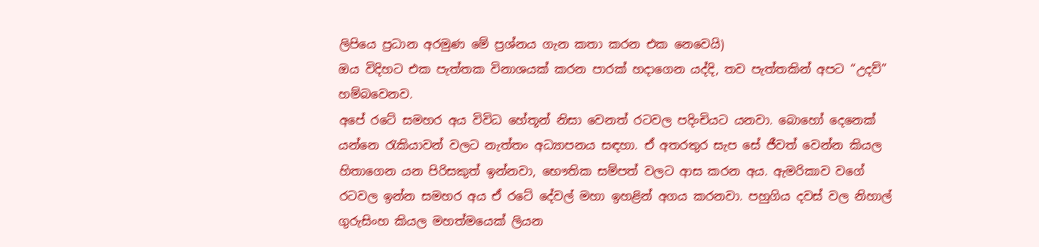ලිපියෙ ප්‍රධාන අරමුණ මේ ප්‍රශ්නය ගැන කතා කරන එක නෙවෙයි)
ඔය විදිහට එක පැත්තක විනාශයක් කරන පාරක් හදාගෙන යද්දි, තව පැත්තකින් අපට “උදව්” හම්බවෙනව.
අපේ රටේ සමහර අය විවිධ හේතූන් නිසා වෙනත් ර‍ටවල පදිංචියට යනවා. බොහෝ දෙනෙක් යන්නෙ රැකියාවන් වලට නැත්තං අධ්‍යාපනය සඳහා. ඒ අතරතුර සැප සේ ජීවත් වෙන්න කියල හිතාගෙන යන පිරිසකුත් ඉන්නවා, භෞතික සම්පත් වලට ආස කරන අය. ඇමරිකාව වගේ ර‍ටවල ඉන්න සමහර අය ඒ රටේ දේවල් මහා ඉහළින් අගය කරනවා. පහුගිය දවස් වල නිහාල් ගුරුසිංහ කියල මහත්මයෙක් ලියන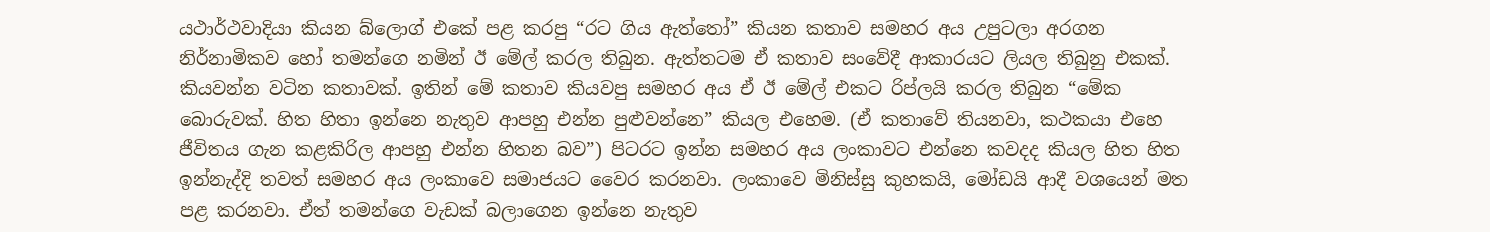යථාර්ථවාදියා කියන බ්ලොග් එකේ පළ කරපු “රට ගිය ඇත්තෝ” කියන කතාව සමහර අය උපුටලා අරගන නිර්නාමිකව හෝ තමන්ගෙ නමින් ඊ මේල් කරල තිබුන. ඇත්තටම ඒ කතාව සංවේදී ආකාරයට ලියල තිබුනු එකක්. කියවන්න වටින කතාවක්. ඉතින් මේ කතාව කියවපු සමහර අය ඒ ඊ මේල් එකට රිප්ලයි කරල තිබුන “මේක බොරුවක්. හිත හිතා ඉන්නෙ නැතුව ආපහු එන්න පුළුවන්නෙ” කියල එහෙම. (ඒ කතාවේ තියනවා, කථකයා එහෙ ජීවිතය ගැන කළකිරිල ආපහු එන්න හිතන බව”) පිටරට ඉන්න සමහර අය ලංකාවට එන්නෙ කවදද කියල හිත හිත ඉන්නැද්දි තවත් සමහර අය ලංකාවෙ සමාජයට වෛර කරනවා. ලංකාවෙ මිනිස්සු කුහකයි, මෝඩයි ආදී වශයෙන් මත පළ කරනවා. ඒත් තමන්ගෙ වැඩක් බලාගෙන ඉන්නෙ නැතුව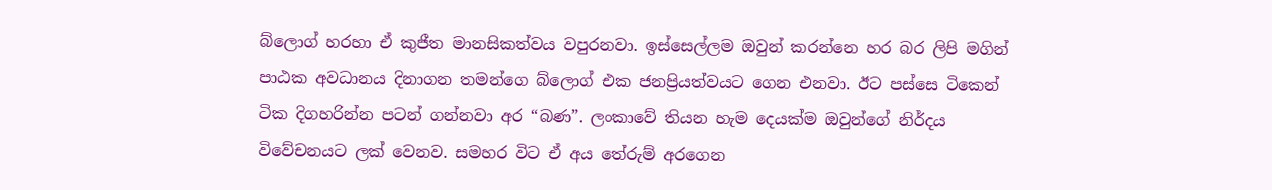බ්ලොග් හරහා ඒ කුජීත මානසිකත්වය වපුරනවා. ඉස්සෙල්ලම ඔවුන් කරන්නෙ හර බර ලිපි මගින් පාඨක අවධානය දිනාගන තමන්ගෙ බ්ලොග් එක ජනප්‍රියත්වයට ගෙන එනවා. ඊට පස්සෙ ටිකෙන් ටික දිගහරින්න පටන් ගන්නවා අර “බණ”. ලංකාවේ තියන හැම දෙයක්ම ඔවුන්ගේ නිර්දය විවේචනයට ලක් වෙනව. සමහර විට ඒ අය තේරුම් අරගෙන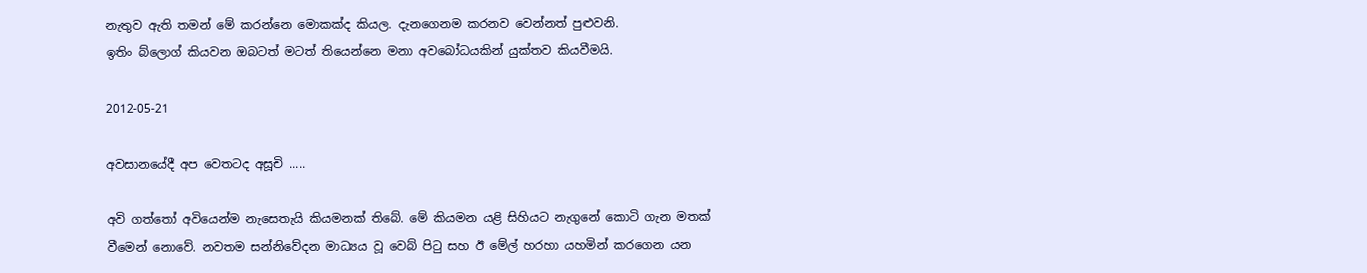නැතුව ඇති තමන් මේ කරන්නෙ මොකක්ද කියල. දැනගෙනම කරනව වෙන්නත් පුළුවනි.
ඉතිං බ්ලොග් කියවන ඔබටත් මටත් තියෙන්නෙ මනා අවබෝධයකින් යුක්තව කියවීමයි.

2012-05-21

අවසානයේදී අප වෙතටද අසූචි .....

අවි ගත්තෝ අවියෙන්ම නැසෙතැයි කියමනක් තිබේ. මේ කියමන යළි සිහියට නැගුනේ කොටි ගැන මතක් වීමෙන් නොවේ. නවතම සන්නිවේදන මාධ්‍යය වූ වෙබ් පිටු සහ ඊ මේල් හරහා යහමින් කරගෙන යන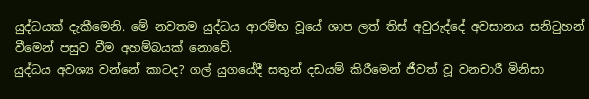යුද්ධයක් දැකීමෙනි. මේ නවතම යුද්ධය ආරම්භ වූයේ ශාප ලත් තිස් අවුරුද්දේ අවසානය සනිටුහන් වීමෙන් පසුව වීම අහම්බයක් නොවේ.
යුද්ධය අවශ්‍ය වන්නේ කාටද? ගල් යුගයේදී සතුන් දඩයම් කිරීමෙන් ජීවත් වූ වනචාරී මිනිසා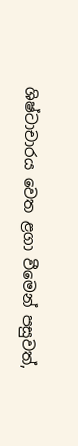ශිෂ්ටාචාරය වෙත ළගා වීමෙන් පසුවත්,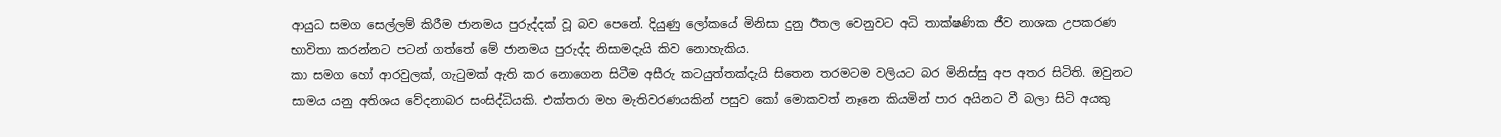ආයුධ සමග සෙල්ලම් කිරීම ජානමය පුරුද්දක් වූ බව පෙනේ. දියුණු ලෝකයේ මිනිසා දුනු ඊතල වෙනුවට අධි තාක්ෂණික ජීව නාශක උපකරණ භාවිතා කරන්නට පටන් ගත්තේ මේ ජානමය පුරුද්ද නිසාමදැයි කිව නොහැකිය.
කා සමග හෝ ආරවුලක්, ගැටුමක් ඇති කර නොගෙන සිටීම අසීරු කටයුත්තක්දැයි සිතෙන තරමටම වලියට බර මිනිස්සු අප අතර සිටිති. ඔවුනට සාමය යනු අතිශය වේදනාබර සංසිද්ධියකි. එක්තරා මහ මැතිවරණයකින් පසුව කෝ මොකවත් නෑනෙ කියමින් පාර අයිනට වී බලා සිටි අයකු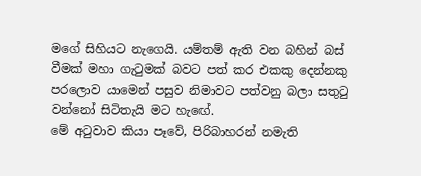මගේ සිහියට නැගෙයි. යම්තම් ඇති වන බහින් බස් වීමක් මහා ගැටුමක් බවට පත් කර එකකු දෙන්නකු පරලොව යාමෙන් පසුව නිමාවට පත්වනු බලා සතුටු වන්නෝ සිටිතැයි මට හැ‍ඟේ.
මේ අටුවාව කියා පෑවේ, පිරිබාහරන් නමැති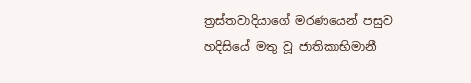ත්‍රස්තවාදියාගේ මරණයෙන් පසුව හදිසියේ මතු වූ ජාතිකාභිමානී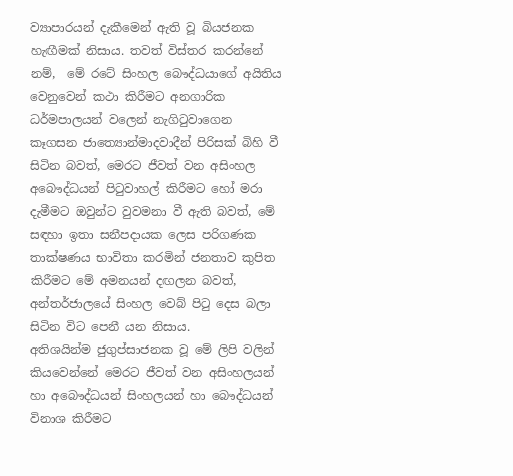ව්‍යාපාරයන් දැකීමෙන් ඇති වූ බියජනක හැඟීමක් නිසාය. තවත් විස්තර කරන්නේ නම්,  මේ රටේ සිංහල බෞද්ධයාගේ අයිතිය වෙනුවෙන් කථා කිරීමට අනගාරික ධර්මපාලයන් වලෙන් නැගිටුවාගෙන කෑගසන ජාත්‍යොන්මාදවාදීන් පිරිසක් බිහි වී සිටින බවත්, මෙරට ජීවත් වන අසිංහල අබෞද්ධයන් පිටුවාහල් කිරීමට හෝ මරා දැමීමට ඔවුන්ට වුවමනා වී ඇති බවත්, මේ සඳහා ඉතා සනීපදායක ලෙස පරිගණක තාක්ෂණය භාවිතා කරමින් ජනතාව කුපිත කිරීමට මේ අමනයන් දඟලන බවත්, අන්තර්ජාලයේ සිංහල වෙබ් පිටු දෙස බලා සිටින විට පෙනී යන නිසාය.
අතිශයින්ම ජුගුප්සාජනක වූ මේ ලිපි වලින් කියවෙන්නේ මෙරට ජීවත් වන අසිංහලයන් හා අබෞද්ධයන් සිංහලයන් හා බෞද්ධයන් විනාශ කිරීමට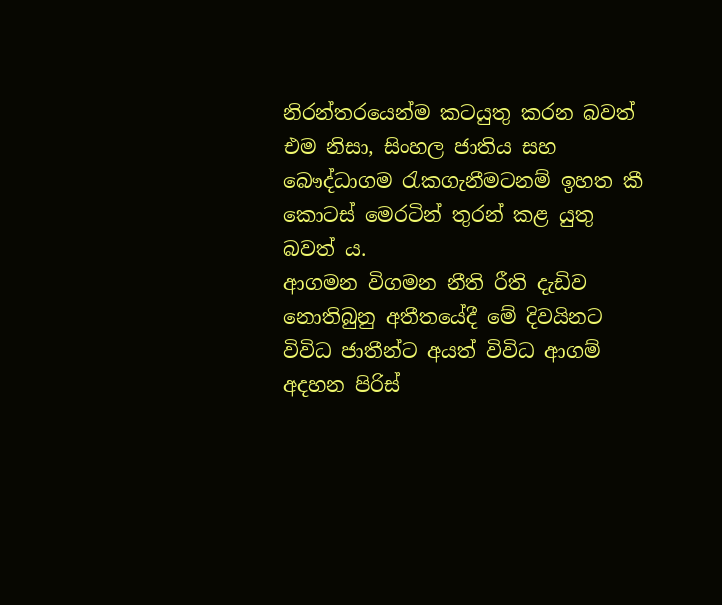නිරන්තරයෙන්ම කටයුතු කරන බවත් එම නිසා, සිංහල ජාතිය සහ බෞද්ධාගම රැකගැනීමටනම් ඉහත කී කොටස් මෙරටින් තුරන් කළ යුතු බවත් ය.
ආගමන විගමන නීති රීති දැඩිව නොතිබුනු අතීතයේදී මේ දිවයිනට විවිධ ජාතීන්ට අයත් විවිධ ආගම් අදහන පිරිස්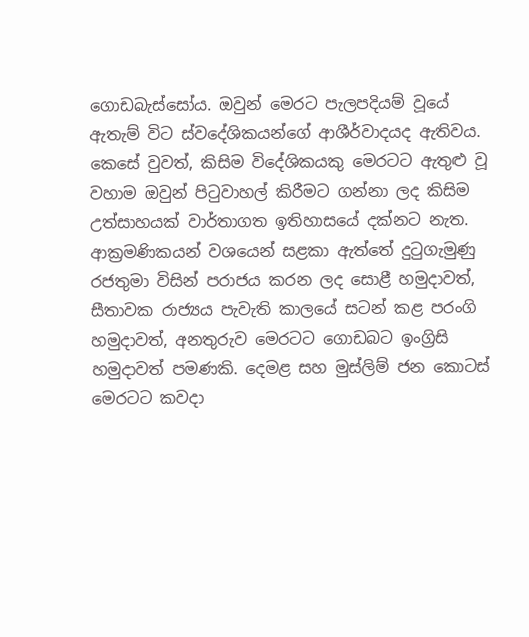ගොඩබැස්සෝය. ඔවුන් මෙරට පැලපදියම් වූයේ ඇතැම් විට ස්වදේශිකයන්ගේ ආශීර්වාදයද ඇතිවය. කෙසේ වුවත්, කිසිම විදේශිකයකු මෙරටට ඇතුළු වූ වහාම ඔවුන් පිටුවාහල් කිරීමට ගන්නා ලද කිසිම උත්සාහයක් වාර්තාගත ඉතිහාසයේ දක්නට නැත. ආක්‍රමණිකයන් වශයෙන් සළකා ඇත්තේ දුටුගැමුණු රජතුමා විසින් පරාජය කරන ලද සොළී හමුදාවත්, සීතාවක රාජ්‍යය පැවැති කාලයේ සටන් කළ පරංගි හමුදාවත්, අනතුරුව මෙරටට ගොඩබට ඉංග්‍රිසි හමුදාවත් පමණකි. දෙමළ සහ මුස්ලිම් ජන කොටස් මෙරටට කවදා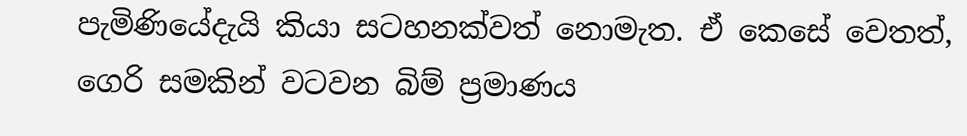පැමිණියේදැයි කියා සටහනක්වත් නොමැත. ඒ කෙසේ වෙතත්, ගෙරි සමකින් වටවන බිම් ප්‍රමාණය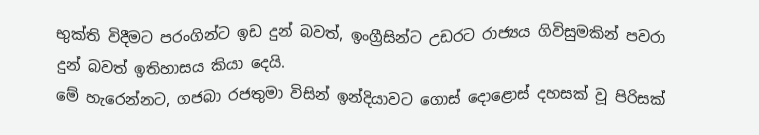භුක්ති විදීමට පරංගින්ට ඉඩ දුන් බවත්, ඉංග්‍රීසින්ට උඩරට රාජ්‍යය ගිවිසුමකින් පවරා දුන් බවත් ඉතිහාසය කියා දෙයි.
මේ හැරෙන්නට, ගජබා රජතුමා විසින් ඉන්දියාවට ගොස් දොළොස් දහසක් වූ පිරිසක්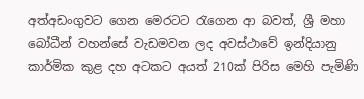අත්අඩංගුවට ගෙන මෙරටට රැගෙන ආ බවත්, ශ්‍රී මහා බෝධීන් වහන්සේ වැඩමවන ලද අවස්ථාවේ ඉන්දියානු කාර්මික කුළ දහ අටකට අයත් 210ක් පිරිස මෙහි පැමිණි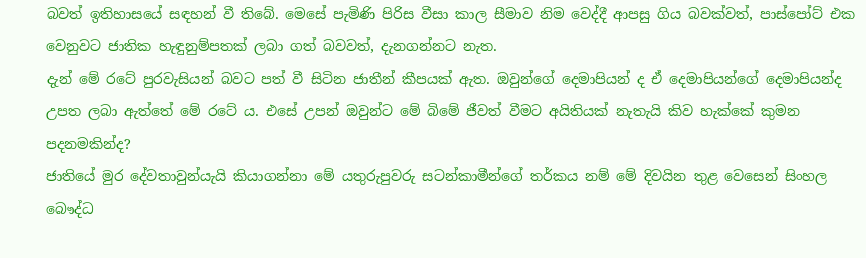බවත් ඉතිහාසයේ සඳහන් වී තිබේ. මෙසේ පැමිණි පිරිස වීසා කාල සීමාව නිම වෙද්දී ආපසු ගිය බවක්වත්, පාස්පෝට් එක වෙනුවට ජාතික හැඳුනුම්පතක් ලබා ගත් බවවත්, දැනගන්නට නැත.
දැන් මේ රටේ පුරවැසියන් බවට පත් වී සිටින ජාතීන් කීපයක් ඇත. ඔවුන්ගේ දෙමාපියන් ද ඒ දෙමාපියන්ගේ දෙමාපියන්ද උපත ලබා ඇත්තේ මේ රටේ ය. එසේ උපන් ඔවුන්ට මේ බිමේ ජීවත් වීමට අයිතියක් නැතැයි කිව හැක්කේ කුමන පදනමකින්ද?
ජාතියේ මුර දේවතාවුන්යැයි කියාගන්නා මේ යතුරුපුවරු සටන්කාමීන්ගේ තර්කය නම් මේ දිවයින තුළ වෙසෙන් සිංහල බෞද්ධ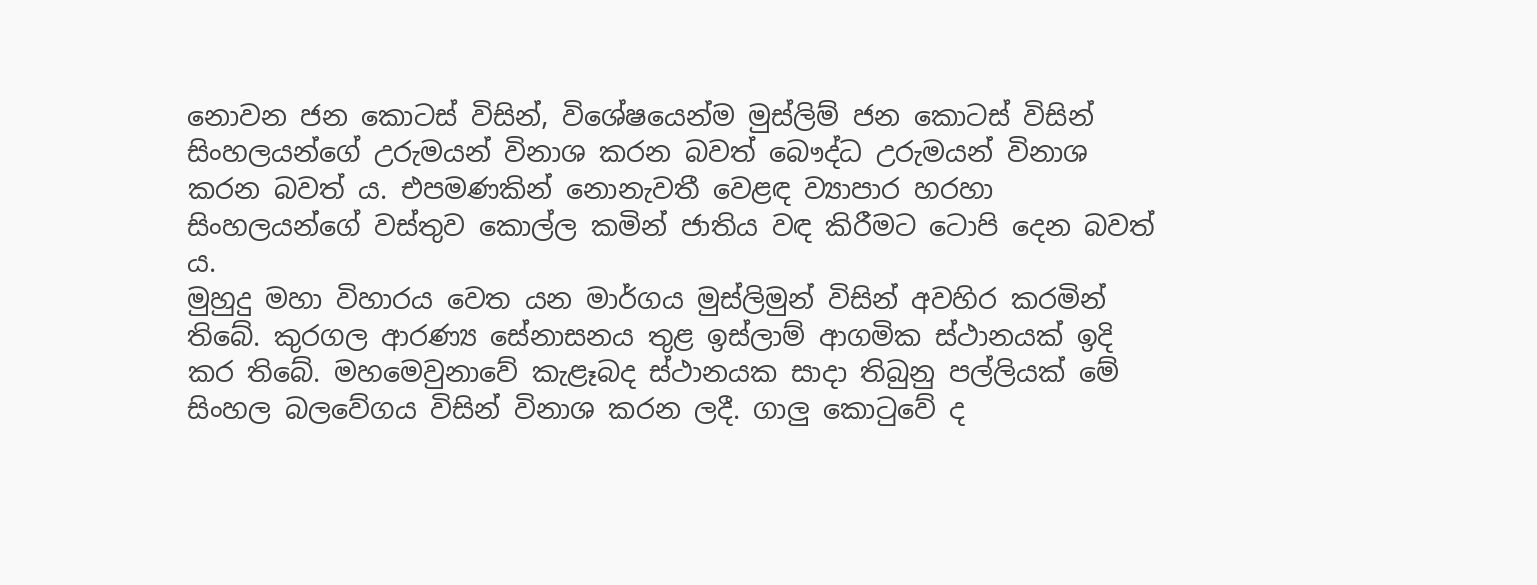නොවන ජන කොටස් විසින්, විශේෂයෙන්ම මුස්ලිම් ජන කොටස් විසින් සිංහලයන්ගේ උරුමයන් විනාශ කරන බවත් බෞද්ධ උරුමයන් විනාශ කරන බවත් ය. එපමණකින් නොනැවතී වෙළඳ ව්‍යාපාර හරහා සිංහලයන්ගේ වස්තුව කොල්ල කමින් ජාතිය වඳ කිරීමට ටොපි දෙන බවත් ය.
මුහුදු මහා විහාරය වෙත යන මාර්ගය මුස්ලිමුන් විසින් අවහිර කරමින් තිබේ. කුරගල ආරණ්‍ය සේනාසනය තුළ ඉස්ලාම් ආගමික ස්ථානයක් ඉදි කර තිබේ. මහමෙවුනාවේ කැළෑබද ස්ථානයක සාදා තිබුනු පල්ලියක් මේ සිංහල බලවේගය විසින් විනාශ කරන ලදී. ගාලු කොටුවේ ද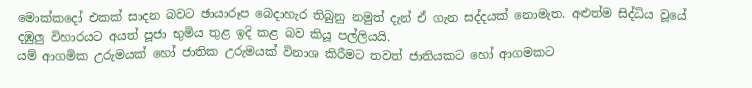මොක්කදෝ එකක් සාදන බවට ඡායාරූප බෙදාහැර තිබුනු නමුත් දැන් ඒ ගැන සද්දයක් නොමැත. අළුත්ම සිද්ධිය වූයේ දඹුලු විහාරයට අයත් පූජා භුමිය තුළ ඉදි කළ බව කියූ පල්ලියයි.
යම් ආගමික උරුමයක් හෝ ජාතික උරුමයක් විනාශ කිරීමට තවත් ජාතියකට හෝ ආගමකට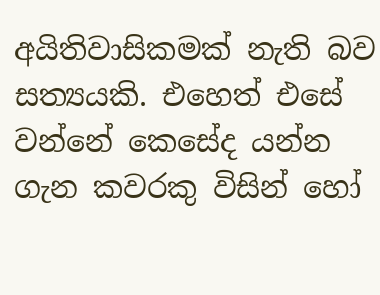අයිතිවාසිකමක් නැති බව සත්‍යයකි. එහෙත් එසේ වන්නේ කෙසේද යන්න ගැන කවරකු විසින් හෝ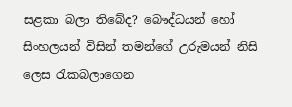සළකා බලා තිබේද? බෞද්ධයන් හෝ සිංහලයන් විසින් තමන්ගේ උරුමයන් නිසි ලෙස රැකබලාගෙන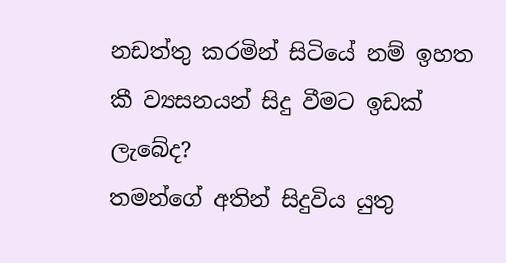නඩත්තු කරමින් සිටියේ නම් ඉහත කී ව්‍යසනයන් සිදු වීමට ඉඩක් ලැබේද?
තමන්ගේ අතින් සිදුවිය යුතු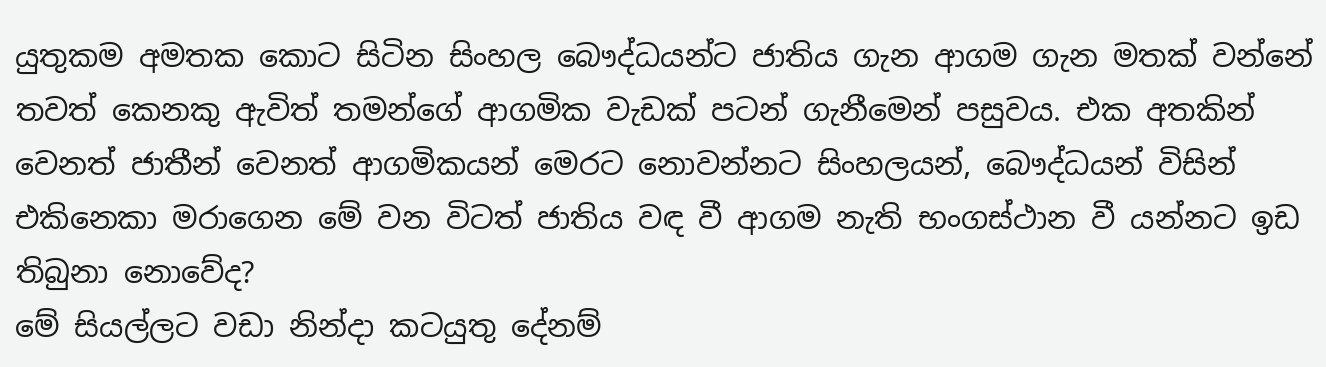යුතුකම අමතක කොට සිටින ‍සිංහල බෞද්ධයන්ට ජාතිය ගැන ආගම ගැන මතක් වන්නේ තවත් කෙනකු ඇවිත් තමන්ගේ ආගමික වැඩක් පටන් ගැනීමෙන් පසුවය. එක අතකින් වෙනත් ජාතීන් වෙනත් ආගමිකයන් මෙරට නොවන්නට සිංහලයන්, බෞද්ධයන් විසින් එකිනෙකා මරාගෙන මේ වන විටත් ජාතිය වඳ වී ආගම නැති භංගස්ථාන වී යන්නට ඉඩ තිබුනා නොවේද?
මේ සියල්ලට වඩා නින්දා කටයුතු දේනම්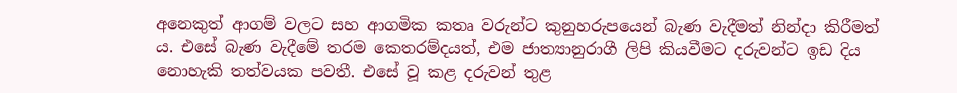අනෙකුත් ආගම් වලට සහ ආගමික කතෘ වරුන්ට කුනුහරුපයෙන් බැණ වැදීමත් නින්දා කිරීමත් ය. එ‍සේ බැණ වැදීමේ තරම කෙතරම්දයත්, එම ජාත්‍යානුරාගී ලිපි කියවීමට දරුවන්ට ඉඩ දිය නොහැකි තත්වයක පවතී. එසේ වූ කළ දරුවන් තුළ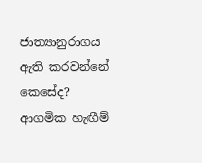ජාත්‍යානුරාගය ඇති කරවන්නේ කෙසේද? ආගමික හැඟීම්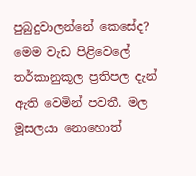පුබුදුවාලන්නේ කෙසේද?
මෙම වැඩ පිළිවෙලේ තර්කානුකූල ප්‍රතිපල දැන් ඇති වෙමින් පවතී. මල මූසලයා නොහොත්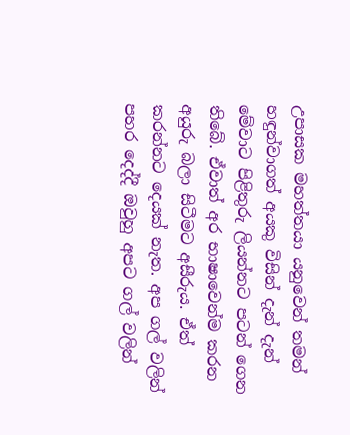උපාසක මහත්තයා යනුවෙන් තමන් හඳුන්වාගත් අයකු විසින් දැන් දැන් මේවාට පිළිතුරු ලියන්නට පටන් ගෙන තිබේ. ඒවාත් අර භාෂාවෙන්ම කරන අයුරු බලා සිටීමට අසීරුය. ඒත් කරන්නට දෙයක් නැත. අප ගල් වලින් පහර දෙද්දී ඔවුහු අපට ගල් වලින්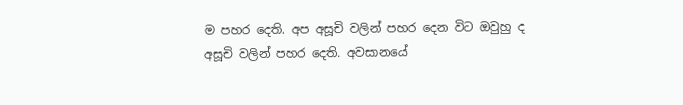ම පහර දෙති. අප අසූචි වලින් පහර දෙන විට ඔවුහු ද අසූචි වලින් පහර දෙති. අවසානයේ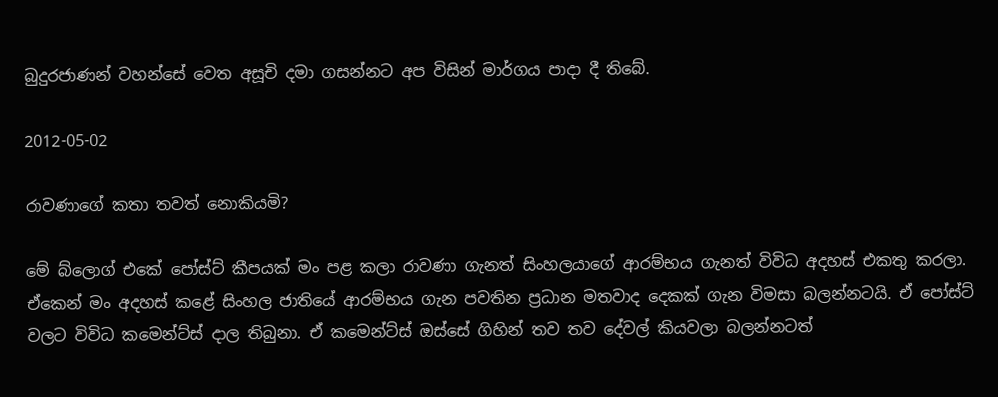බුදුරජාණන් වහන්සේ වෙත අසූචි දමා ගසන්නට අප විසින් මාර්ගය පාදා දී තිබේ.

2012-05-02

රාවණාගේ කතා තවත් නොකියමි?

මේ බ්ලොග් එකේ පෝස්ට් කීපයක් මං පළ කලා රාවණා ගැනත් සිංහලයාගේ ආරම්භය ගැනත් විවිධ අදහස් එකතු කරලා. ඒකෙන් මං අදහස් කළේ සිංහල ජාතියේ ආරම්භය ගැන පවතින ප්‍රධාන මතවාද දෙකක් ගැන විමසා බලන්නටයි. ඒ පෝස්ට් වලට විවිධ කමෙන්ට්ස් දාල තිබුනා. ඒ කමෙන්ට්ස් ඔස්සේ ගිහින් තව තව දේවල් කියවලා බලන්නටත්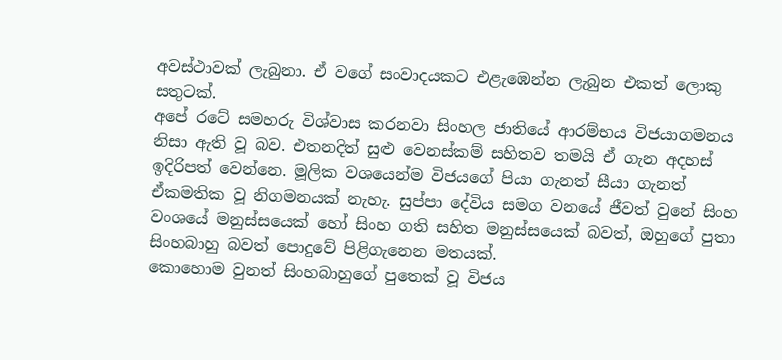අවස්ථාවක් ලැබුනා. ඒ වගේ සංවාදයකට එළැඹෙන්න ලැබුන එකත් ලොකු සතුටක්.
අපේ රටේ සමහරු විශ්වාස කරනවා සිංහල ජාතියේ ආරම්භය විජයාගමනය නිසා ඇති වූ බව. එතනදිත් සුළු වෙනස්කම් සහිතව තමයි ඒ ගැන අදහස් ඉදිරිපත් වෙන්නෙ. මූලික වශයෙන්ම විජයගේ පියා ගැනත් සීයා ගැනත් ඒකමතික වූ නිගමනයක් නැහැ. සුප්පා දේවිය සමග වනයේ ජීවත් වුනේ සිංහ වංශයේ මනුස්සයෙක් හෝ සිංහ ගති සහිත මනුස්සයෙක් බවත්, ඔහුගේ පුතා සිංහබාහු බවත් පොදුවේ පිළිගැනෙන මතයක්.
කොහොම වුනත් සිංහබාහුගේ පුතෙක් වූ විජය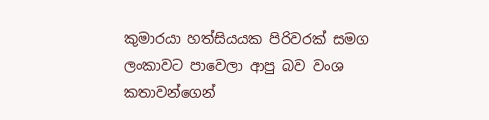කුමාරයා හත්සියයක පිරිවරක් සමග ලංකාවට පාවෙලා ආපු බව වංශ කතාවන්ගෙන්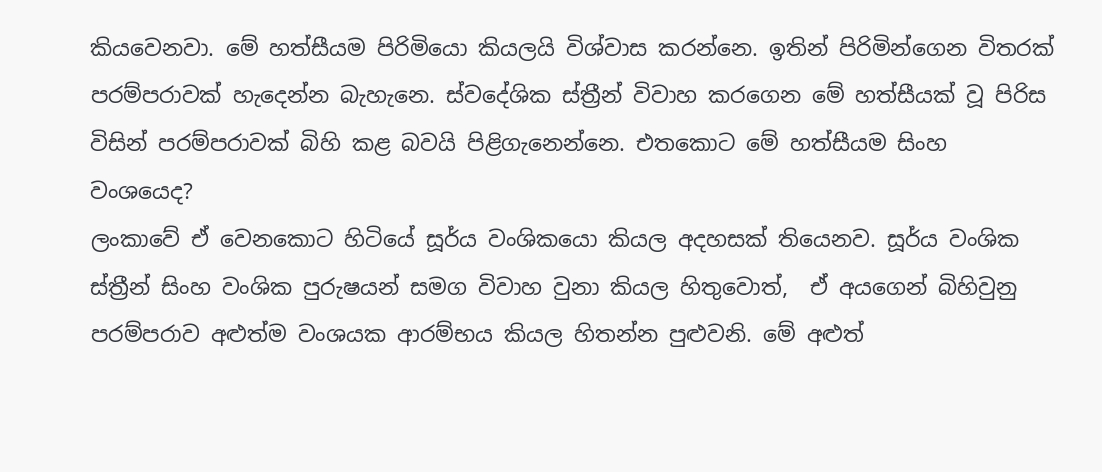කියවෙනවා. මේ හත්සීයම පිරිමියො කියලයි විශ්වාස කරන්නෙ. ඉතින් පිරිමින්ගෙන විතරක් පරම්පරාවක් හැදෙන්න බැහැනෙ. ස්වදේශික ස්ත්‍රීන් විවාහ කරගෙන මේ හත්සීයක් වූ පිරිස විසින් පරම්පරාවක් බිහි කළ බවයි පිළිගැනෙන්නෙ. එතකොට මේ හත්සීයම සිංහ වංශයෙද?
ලංකාවේ ඒ වෙනකොට හිටියේ සූර්ය වංශිකයො කියල අදහසක් තියෙනව. සූර්ය වංශික ස්ත්‍රීන් සිංහ වංශික පුරුෂයන් සමග විවාහ වුනා කියල හිතුවොත්,  ඒ අයගෙන් බිහිවුනු පරම්පරාව අළුත්ම වංශයක ආරම්භය කියල හිතන්න පුළුවනි. මේ අළුත්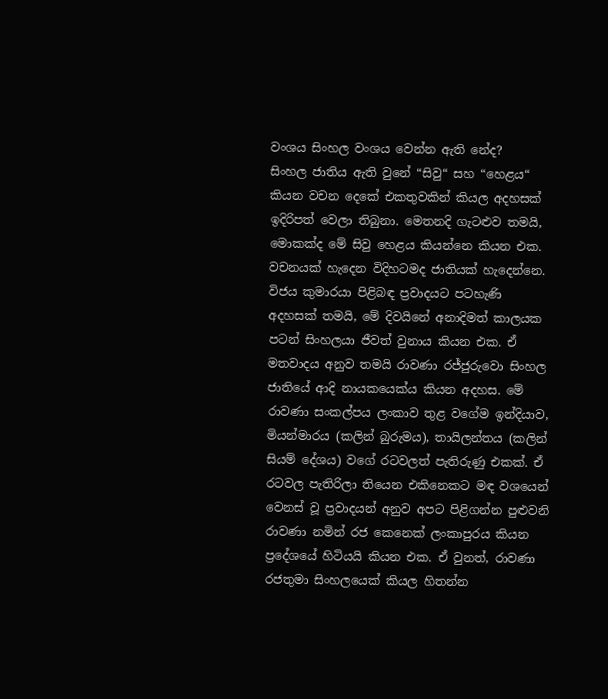වංශය සිංහල වංශය වෙන්න ඇති නේද?
සිංහල ජාතිය ඇති වුනේ “සිවු“ සහ “හෙළය“ කියන වචන දෙකේ එකතුවකින් කියල අදහසක් ඉදිරිපත් වෙලා තිබුනා. මෙතනදි ගැටළුව තමයි, මොකක්ද මේ සිවු හෙළය කියන්නෙ කියන එක. වචනයක් හැදෙන විදිහටමද ජාතියක් හැදෙන්නෙ.
විජය කුමාරයා පිළිබඳ ප්‍රවාදයට පටහැණි අදහසක් තමයි, මේ දිවයිනේ අනාදිමත් කාලයක පටන් සිංහලයා ජීවත් වුනාය කියන එක. ඒ මතවාදය අනුව තමයි රාවණා රජ්ජුරුවො සිංහල ජාතියේ ආදි නායකයෙක්ය කියන අදහස. මේ රාවණා සංකල්පය ලංකාව තුළ වගේම ඉන්දියාව, මියන්මාරය (කලින් බුරුමය), තායිලන්තය (කලින් සියම් දේශය) වගේ රටවලත් පැතිරුණු එකක්. ඒ රටවල පැතිරිලා තියෙන එකිනෙකට මඳ වශයෙන් වෙනස් වූ ප්‍රවාදයන් අනුව අපට පිළිගන්න පුළුවනි රාවණා නමින් රජ කෙනෙක් ලංකාපුරය කියන  ප්‍රදේශයේ හිටියයි කියන එක. ඒ වුනත්, රාවණා රජතුමා සිංහලයෙක් කියල හිතන්න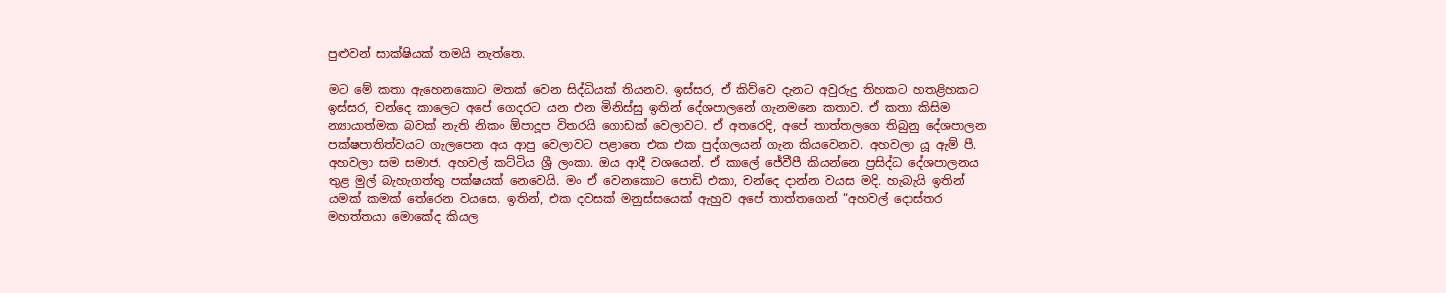පුළුවන් සාක්ෂියක් තමයි නැත්තෙ.

මට මේ කතා ඇහෙනකොට මතක් වෙන සිද්ධියක් තියනව. ඉස්සර, ඒ කිව්වෙ දැනට අවුරුදු තිහකට හතළිහකට ඉස්සර, චන්දෙ කාලෙට අපේ ගෙදරට යන එන මිනිස්සු ඉතින් දේශපාලනේ ගැනමනෙ කතාව. ඒ කතා කිසිම න්‍යායාත්මක බවක් නැති නිකං ඕපාදූප විතරයි ගොඩක් වෙලාවට. ඒ අතරෙදි, අපේ තාත්තලගෙ තිබුනු දේශපාලන පක්ෂපාතිත්වයට ගැලපෙන අය ආපු වෙලාවට පළාතෙ එක එක පුද්ගලයන් ගැන කියවෙනව. අහවලා යූ ඇම් පී. අහවලා සම සමාජ. අහවල් කට්ටිය ශ්‍රී ලංකා. ඔය ආදී වශයෙන්. ඒ කාලේ ජේවීපී කියන්නෙ ප්‍රසිද්ධ දේශපාලනය තුළ මුල් බැහැගත්තු පක්ෂයක් නෙවෙයි. මං ඒ වෙනකොට පොඩි එකා, චන්දෙ දාන්න වයස මදි. හැබැයි ඉතින් යමක් කමක් තේරෙන වයසෙ. ඉතින්, එක දවසක් මනුස්සයෙක් ඇහුව අපේ තාත්තගෙන් “අහවල් දොස්තර මහත්තයා මොකේද කියල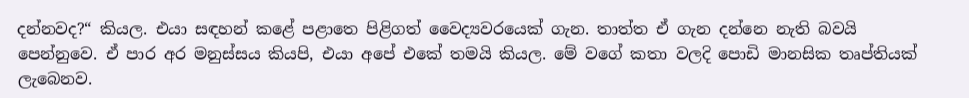දන්නවද?“ කියල. එයා සඳහන් කළේ පළාතෙ පිළිගත් වෛද්‍යවරයෙක් ගැන. තාත්ත ඒ ගැන දන්නෙ නැති බවයි පෙන්නුවෙ. ඒ පාර අර මනුස්සය කියපි, එයා අපේ එකේ තමයි කියල. මේ වගේ කතා වලදි පොඩි මානසික තෘප්තියක් ලැබෙනව.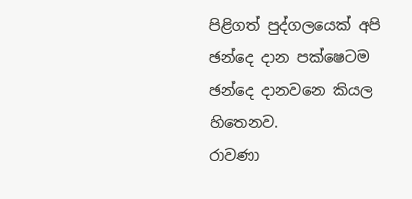පිළිගත් පුද්ගලයෙක් අපි ඡන්දෙ දාන පක්ෂෙටම ඡන්දෙ දානවනෙ කියල හිතෙනව.
රාවණා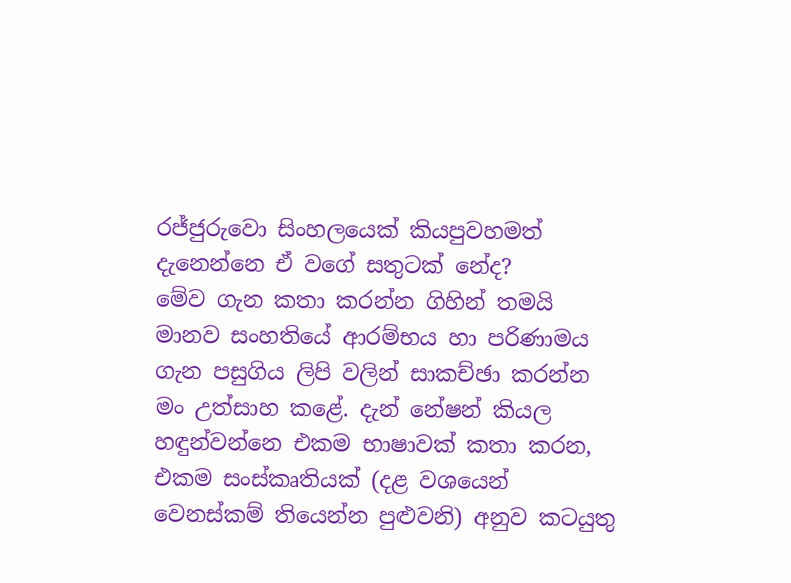රජ්ජුරුවො සිංහලයෙක් කියපුවහමත් දැනෙන්නෙ ඒ වගේ සතුටක් නේද?
මේව ගැන කතා කරන්න ගිහින් තමයි මානව සංහතියේ ආරම්භය හා පරිණාමය ගැන පසුගිය ලිපි වලින් සාකච්ඡා කරන්න මං උත්සාහ කළේ. දැන් නේෂන් කියල හඳුන්වන්නෙ එකම භාෂාවක් කතා කරන, එකම සංස්කෘතියක් (දළ වශයෙන් වෙනස්කම් තියෙන්න පුළුවනි) අනුව කටයුතු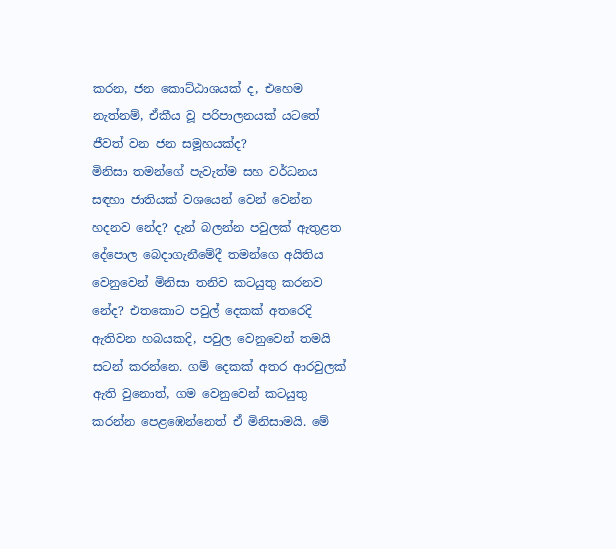කරන, ජන කොට්ඨාශයක් ද, එහෙම නැත්නම්, ඒකීය වූ පරිපාලනයක් යටතේ ජීවත් වන ජන සමූහයක්ද?
මිනිසා තමන්ගේ පැවැත්ම සහ වර්ධනය සඳහා ජාතියක් වශයෙන් වෙන් වෙන්න හදනව නේද? දැන් බලන්න පවුලක් ඇතුළත දේපොල බෙදාගැනීමේදී තමන්ගෙ අයිතිය වෙනුවෙන් මිනිසා තනිව කටයුතු කරනව නේද? එතකොට පවුල් දෙකක් අතරෙදි ඇතිවන හබයකදි, පවුල වෙනුවෙන් තමයි සටන් කරන්නෙ. ගම් දෙකක් අතර ආරවුලක් ඇති වුනොත්, ගම වෙනුවෙන් කටයුතු කරන්න පෙළඹෙන්නෙත් ඒ මිනිසාමයි. මේ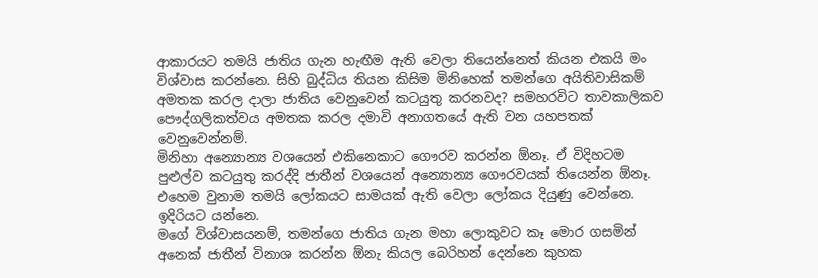ආකාරයට තමයි ජාතිය ගැන හැඟීම ඇති වෙලා තියෙන්නෙත් කියන එකයි මං විශ්වාස කරන්නෙ. සිහි බුද්ධිය තියන කිසිම මිනිහෙක් තමන්ගෙ අයිතිවාසිකම් අමතක කරල දාලා ජාතිය වෙනුවෙන් කටයුතු කරනවද? සමහරවිට තාවකාලිකව පෞද්ගලිකත්වය අමතක කරල දමාවි අනාගතයේ ඇති වන යහපතක් වෙනුවෙන්නම්.
මිනිහා අන්‍යොන්‍ය වශයෙන් එකිනෙකාට ගෞරව කරන්න ඕනෑ. ඒ විදිහටම පුළුල්ව කටයුතු කරද්දි ජාතීන් වශයෙන් අන්‍යොන්‍ය ගෞරවයක් තියෙන්න ඕනෑ. එහෙම වුනාම තමයි ලෝකයට සාමයක් ඇති වෙලා ලෝකය දියුණු වෙන්නෙ. ඉදිරියට යන්නෙ.
මගේ විශ්වාසයනම්, තමන්ගෙ ජාතිය ගැන මහා ලොකුවට කෑ මොර ගසමින් අනෙක් ජාතීන් විනාශ කරන්න ඕනැ කියල බෙරිහන් දෙන්නෙ කුහක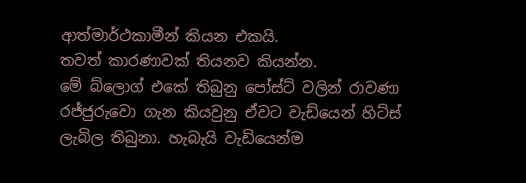ආත්මාර්ථකාමීන් කියන එකයි.
තවත් කාරණාවක් තියනව කියන්න.
මේ බ්ලොග් එකේ තිබුනු පෝස්ට් වලින් රාවණා රජ්ජුරුවො ගැන කියවුනු ඒවට වැඩ්යෙන් හිට්ස් ලැබිල තිබුනා. හැබැයි වැඩියෙන්ම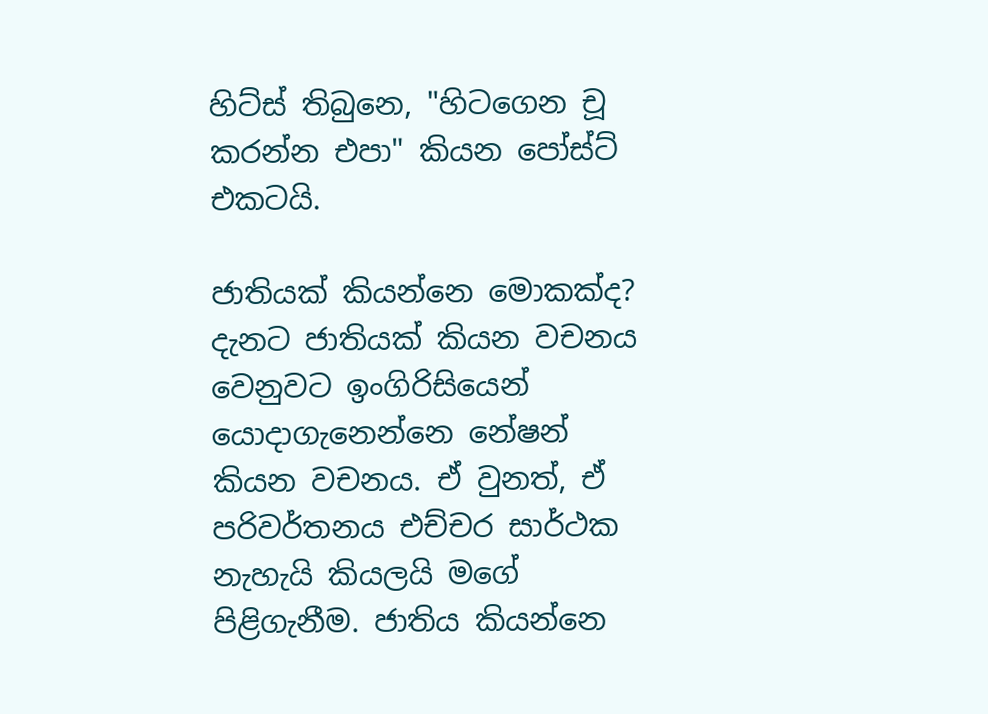හිට්ස් තිබුනෙ, "හිටගෙන චූ කරන්න එපා" කියන පෝස්ට් එකටයි.

ජාතියක් කියන්නෙ මොකක්ද? දැනට ජාතියක් කියන වචනය වෙනුවට ඉංගිරිසියෙන් යොදාගැනෙන්නෙ නේෂන් කියන වචනය. ඒ වුනත්, ඒ පරිවර්තනය එච්චර සාර්ථක නැහැයි කියලයි මගේ පිළිගැනීම. ජාතිය කියන්නෙ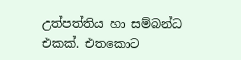උත්පත්තිය හා සම්බන්ධ එකක්. එතකොට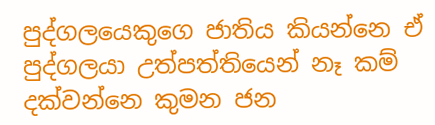පුද්ගලයෙකුගෙ ජාතිය කියන්නෙ ඒ පුද්ගලයා උත්පත්තියෙන් නෑ කම් දක්වන්නෙ කුමන ජන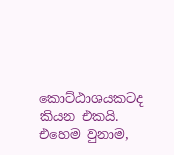කොට්ඨාශයකටද කියන එකයි. එහෙම වුනාම,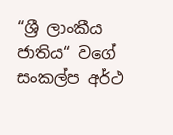“ශ්‍රී ලාංකීය ජාතිය“ වගේ සංකල්ප අර්ථ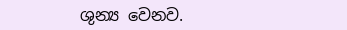ශුන්‍ය වෙනව.